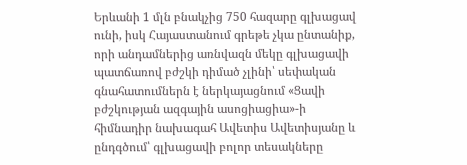Երևանի 1 մլն բնակչից 750 հազարը գլխացավ ունի, իսկ Հայաստանում գրեթե չկա ընտանիք, որի անդամներից առնվազն մեկը գլխացավի պատճառով բժշկի դիմած չլինի՝ սեփական գնահատումներն է ներկայացնում «Ցավի բժշկության ազգային ասոցիացիա»-ի հիմնադիր նախագահ Ավետիս Ավետիսյանը և ընդգծում՝ գլխացավի բոլոր տեսակները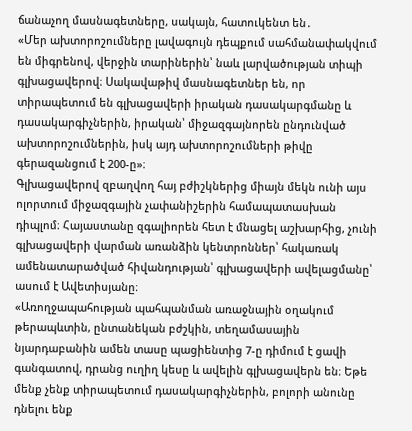ճանաչող մասնագետները, սակայն, հատուկենտ են․
«Մեր ախտորոշումները լավագույն դեպքում սահմանափակվում են միգրենով, վերջին տարիներին՝ նաև լարվածության տիպի գլխացավերով։ Սակավաթիվ մասնագետներ են, որ տիրապետում են գլխացավերի իրական դասակարգմանը և դասակարգիչներին, իրական՝ միջազգայնորեն ընդունված ախտորոշումներին, իսկ այդ ախտորոշումների թիվը գերազանցում է 200-ը»։
Գլխացավերով զբաղվող հայ բժիշկներից միայն մեկն ունի այս ոլորտում միջազգային չափանիշերին համապատասխան դիպլոմ։ Հայաստանը զգալիորեն հետ է մնացել աշխարհից, չունի գլխացավերի վարման առանձին կենտրոններ՝ հակառակ ամենատարածված հիվանդության՝ գլխացավերի ավելացմանը՝ ասում է Ավետիսյանը։
«Առողջապահության պահպանման առաջնային օղակում թերապևտին, ընտանեկան բժշկին, տեղամասային նյարդաբանին ամեն տասը պացիենտից 7-ը դիմում է ցավի գանգատով, դրանց ուղիղ կեսը և ավելին գլխացավերն են։ Եթե մենք չենք տիրապետում դասակարգիչներին, բոլորի անունը դնելու ենք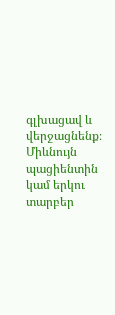գլխացավ և վերջացնենք։ Միևնույն պացիենտին կամ երկու տարբեր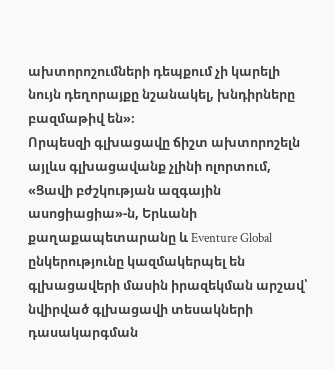ախտորոշումների դեպքում չի կարելի նույն դեղորայքը նշանակել, խնդիրները բազմաթիվ են»։
Որպեսզի գլխացավը ճիշտ ախտորոշելն այլևս գլխացավանք չլինի ոլորտում, «Ցավի բժշկության ազգային ասոցիացիա»-ն, Երևանի քաղաքապետարանը և Eventure Global ընկերությունը կազմակերպել են գլխացավերի մասին իրազեկման արշավ՝ նվիրված գլխացավի տեսակների դասակարգման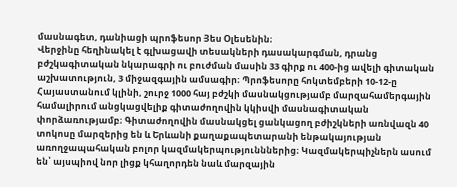մասնագետ, դանիացի պրոֆեսոր Յես Օլեսենին։
Վերջինը հեղինակել է գլխացավի տեսակների դասակարգման, դրանց բժշկագիտական նկարագրի ու բուժման մասին 33 գիրք ու 400-ից ավելի գիտական աշխատություն, 3 միջազգային ամսագիր։ Պրոֆեսորը հոկտեմբերի 10-12-ը Հայաստանում կլինի, շուրջ 1000 հայ բժշկի մասնակցությամբ մարզահամերգային համալիրում անցկացվելիք գիտաժողովին կկիսվի մասնագիտական փորձառությամբ։ Գիտաժողովին մասնակցել ցանկացող բժիշկների առնվազն 40 տոկոսը մարզերից են և Երևանի քաղաքապետարանի ենթակայության առողջապահական բոլոր կազմակերպությունններից։ Կազմակերպիչներն ասում են՝ այսպիով նոր լիցք կհաղորդեն նաև մարզային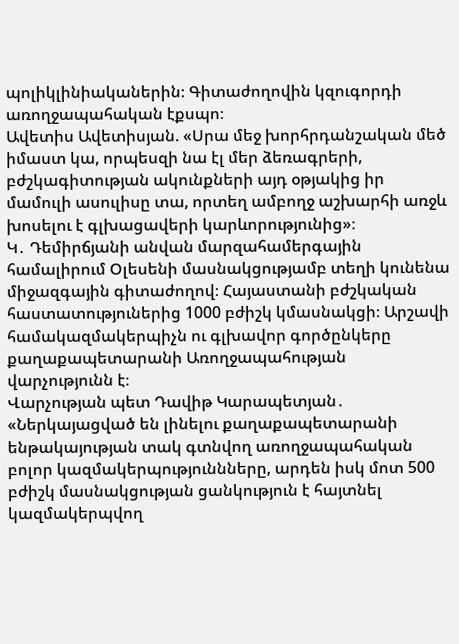պոլիկլինիականերին։ Գիտաժողովին կզուգորդի առողջապահական էքսպո։
Ավետիս Ավետիսյան. «Սրա մեջ խորհրդանշական մեծ իմաստ կա, որպեսզի նա էլ մեր ձեռագրերի, բժշկագիտության ակունքների այդ օթյակից իր մամուլի ասուլիսը տա, որտեղ ամբողջ աշխարհի առջև խոսելու է գլխացավերի կարևորությունից»։
Կ․ Դեմիրճյանի անվան մարզահամերգային համալիրում Օլեսենի մասնակցությամբ տեղի կունենա միջազգային գիտաժողով։ Հայաստանի բժշկական հաստատություներից 1000 բժիշկ կմասնակցի։ Արշավի համակազմակերպիչն ու գլխավոր գործընկերը քաղաքապետարանի Առողջապահության վարչությունն է։
Վարչության պետ Դավիթ Կարապետյան․ «Ներկայացված են լինելու քաղաքապետարանի ենթակայության տակ գտնվող առողջապահական բոլոր կազմակերպություննները, արդեն իսկ մոտ 500 բժիշկ մասնակցության ցանկություն է հայտնել կազմակերպվող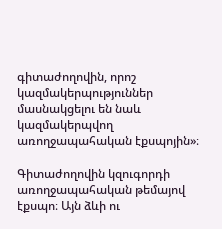գիտաժողովին, որոշ կազմակերպություններ մասնակցելու են նաև կազմակերպվող առողջապահական էքսպոյին»։

Գիտաժողովին կզուգորդի առողջապահական թեմայով էքսպո։ Այն ձևի ու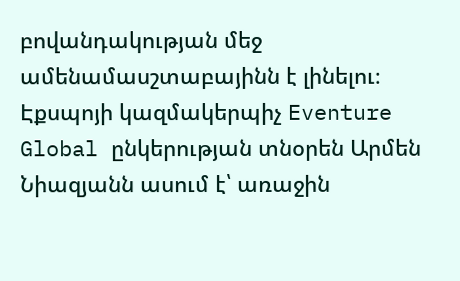բովանդակության մեջ ամենամասշտաբայինն է լինելու։ Էքսպոյի կազմակերպիչ Eventure Global ընկերության տնօրեն Արմեն Նիազյանն ասում է՝ առաջին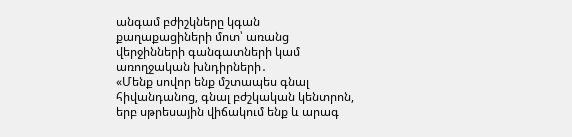անգամ բժիշկները կգան քաղաքացիների մոտ՝ առանց վերջինների գանգատների կամ առողջական խնդիրների․
«Մենք սովոր ենք մշտապես գնալ հիվանդանոց, գնալ բժշկական կենտրոն, երբ սթրեսային վիճակում ենք և արագ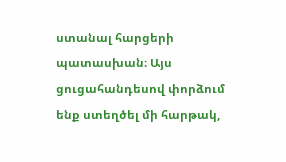ստանալ հարցերի պատասխան։ Այս ցուցահանդեսով փորձում ենք ստեղծել մի հարթակ,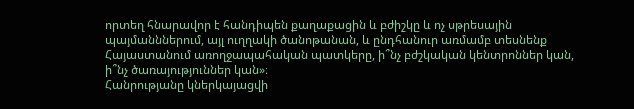որտեղ հնարավոր է հանդիպեն քաղաքացին և բժիշկը և ոչ սթրեսային պայմանններում, այլ ուղղակի ծանոթանան, և ընդհանուր առմամբ տեսնենք Հայաստանում առողջապահական պատկերը, ի՞նչ բժշկական կենտրոններ կան, ի՞նչ ծառայություններ կան»։
Հանրությանը կներկայացվի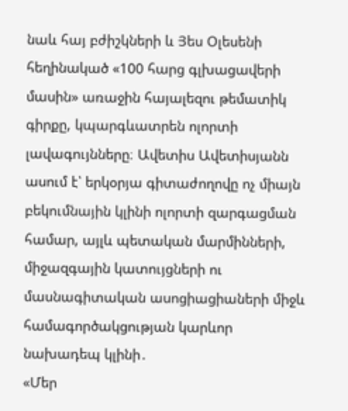նաև հայ բժիշկների և Յես Օլեսենի հեղինակած «100 հարց գլխացավերի մասին» առաջին հայալեզու թեմատիկ գիրքը, կպարգևատրեն ոլորտի լավագույնները։ Ավետիս Ավետիսյանն ասում է՝ երկօրյա գիտաժողովը ոչ միայն բեկումնային կլինի ոլորտի զարգացման համար, այլև պետական մարմինների, միջազգային կատույցների ու մասնագիտական ասոցիացիաների միջև համագործակցության կարևոր նախադեպ կլինի․
«Մեր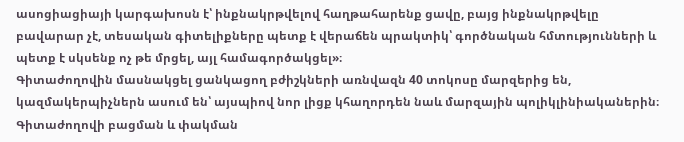ասոցիացիայի կարգախոսն է՝ ինքնակրթվելով հաղթահարենք ցավը, բայց ինքնակրթվելը բավարար չէ, տեսական գիտելիքները պետք է վերաճեն պրակտիկ՝ գործնական հմտությունների և պետք է սկսենք ոչ թե մրցել, այլ համագործակցել»։
Գիտաժողովին մասնակցել ցանկացող բժիշկների առնվազն 40 տոկոսը մարզերից են, կազմակերպիչներն ասում են՝ այսպիով նոր լիցք կհաղորդեն նաև մարզային պոլիկլինիականերին։ Գիտաժողովի բացման և փակման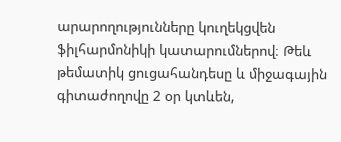արարողությունները կուղեկցվեն ֆիլհարմոնիկի կատարումներով։ Թեև թեմատիկ ցուցահանդեսը և միջագային գիտաժողովը 2 օր կտևեն,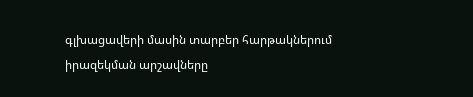գլխացավերի մասին տարբեր հարթակներում իրազեկման արշավները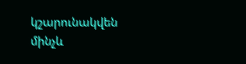կշարունակվեն մինչև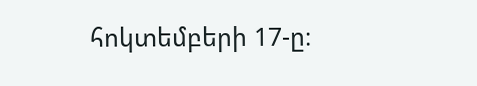հոկտեմբերի 17-ը։